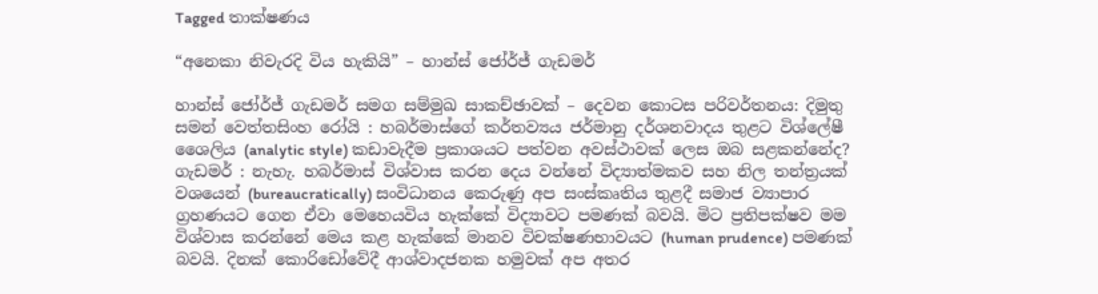Tagged තාක්ෂණය

“අනෙකා නිවැරදි විය හැකියි” – හාන්ස් ජෝර්ජ් ගැඩමර්

හාන්ස් ජෝර්ජ් ගැඩමර් සමග සම්මුඛ සාකච්ඡාවක් – දෙවන කොටස පරිවර්තනය: දිමුතු සමන් වෙත්තසිංහ රෝයි : හබර්මාස්ගේ කර්තව්‍යය ජර්මානු දර්ශනවාදය තුළට විශ්ලේෂී ශෛලිය (analytic style) කඩාවැදීම ප්‍රකාශයට පත්වන අවස්ථාවක් ලෙස ඔබ සළකන්නේද? ගැඩමර් : නැහැ. හබර්මාස් විශ්වාස කරන දෙය වන්නේ විද්‍යාත්මකව සහ නිල තන්ත්‍රයක් වශයෙන් (bureaucratically) සංවිධානය කෙරුණු අප සංස්කෘතිය තුළදී සමාජ ව්‍යාපාර ග්‍රහණයට ගෙන ඒවා මෙහෙයවිය හැක්කේ විද්‍යාවට පමණක් බවයි. මිට ප්‍රතිපක්ෂව මම විශ්වාස කරන්නේ මෙය කළ හැක්කේ මානව විචක්ෂණභාවයට (human prudence) පමණක් බවයි. දිනක් කොරිඩෝවේදී ආශ්වාදජනක හමුවක් අප අතර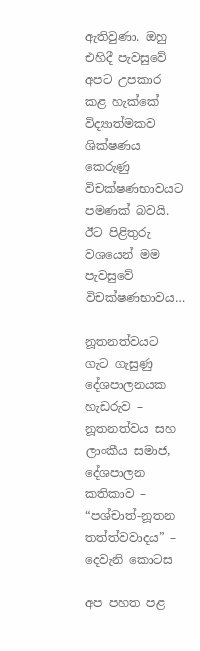ඇතිවුණා. ඔහු එහිදී පැවසුවේ අපට උපකාර කළ හැක්කේ විද්‍යාත්මකව ශික්ෂණය කෙරුණු විචක්ෂණභාවයට පමණක් බවයි. ඊට පිළිතුරු වශයෙන් මම පැවසුවේ විචක්ෂණභාවය…

නූතනත්වයට ගැට ගැසුණු දේශපාලනයක හැඩරුව – නූතනත්වය සහ ලාංකීය සමාජ, දේශපාලන කතිකාව – “පශ්චාත්-නූතන තත්ත්වවාදය” – දෙවැනි කොටස

අප පහත පළ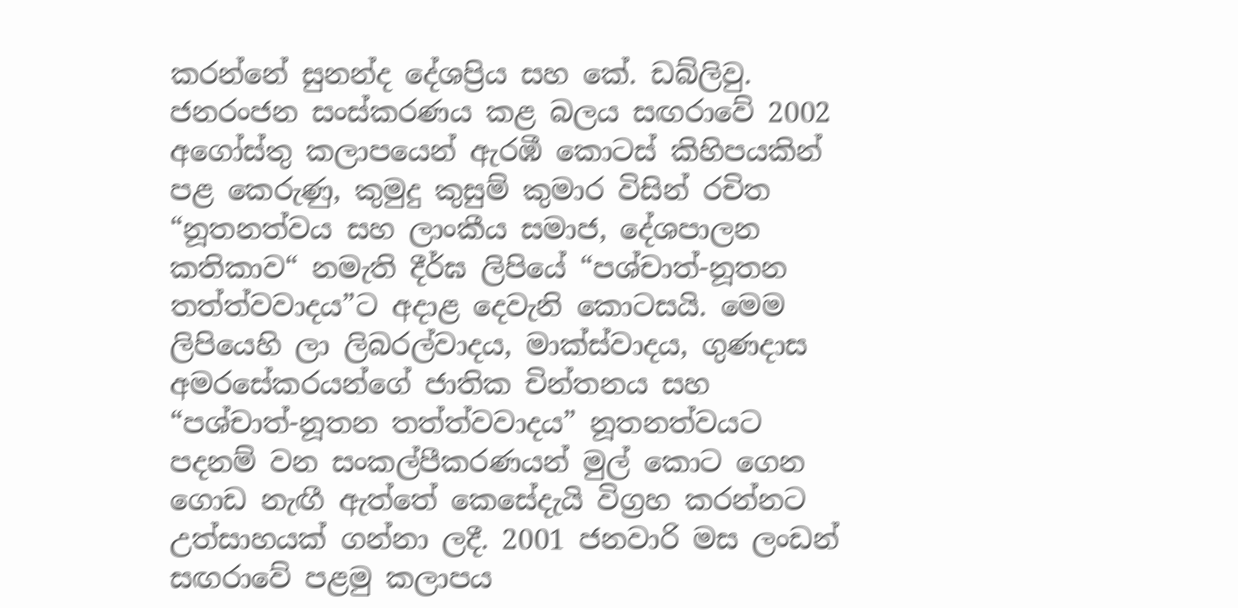කරන්නේ සුනන්ද දේශප්‍රිය සහ කේ. ඩබ්ලිවු. ජනරංජන සංස්කරණය කළ බලය සඟරාවේ 2002 අගෝස්තු කලාපයෙන් ඇරඹී කොටස් කිහිපයකින් පළ කෙරුණු, කුමුදු කුසුම් කුමාර විසින් රචිත “නූතනත්වය සහ ලාංකීය සමාජ, දේශපාලන කතිකාව“ නමැති දීර්ඝ ලිපියේ “පශ්චාත්-නූතන තත්ත්වවාදය”ට අදාළ දෙවැනි කොටසයි. මෙම ලිපියෙහි ලා ලිබරල්වාදය, මාක්ස්වාදය, ගුණදාස අමරසේකරයන්ගේ ජාතික චින්තනය සහ “පශ්චාත්-නූතන තත්ත්වවාදය” නූතනත්වයට පදනම් වන සංකල්පීකරණයන් මුල් කොට ගෙන ගොඩ නැඟී ඇත්තේ කෙසේදැයි විග්‍රහ කරන්නට උත්සාහයක් ගන්නා ලදී. 2001 ජනවාරි මස ලංඩන් සඟරාවේ පළමු කලාපය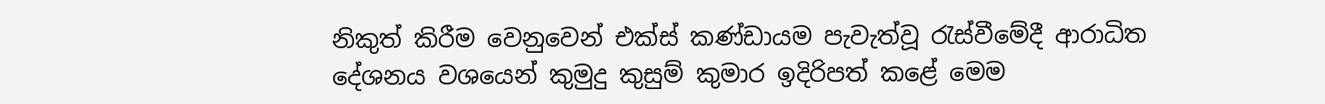නිකුත් කිරීම වෙනුවෙන් එක්ස් කණ්ඩායම පැවැත්වූ රැස්වීමේදී ආරාධිත දේශනය වශයෙන් කුමුදු කුසුම් කුමාර ඉදිරිපත් කළේ මෙම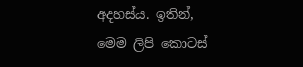අදහස්ය. ඉතින්, මෙම ලිපි කොටස්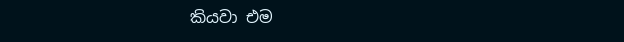කියවා එම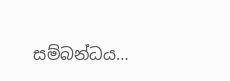සම්බන්ධය…